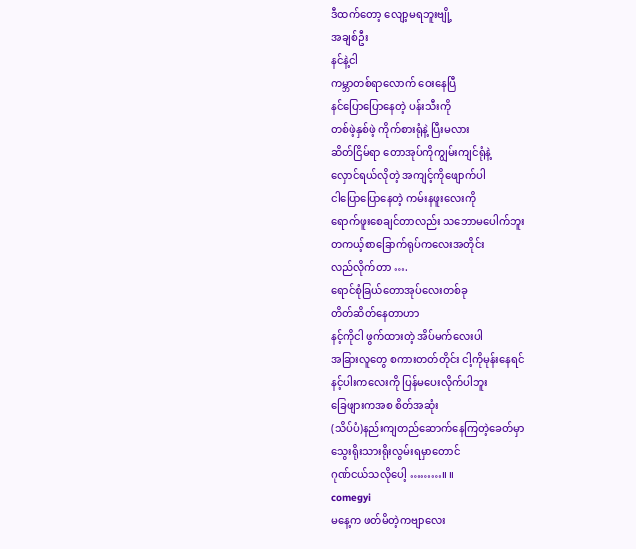ဒီထက်တော့ လျော့မရဘူးဗျို့
အချစ်ဦး
နင်နဲ့ငါ
ကမ္ဘာတစ်ရာလောက် ဝေးနေပြီ
နင်ပြောပြောနေတဲ့ ပန်းသီးကို
တစ်ဖဲ့နှစ်ဖဲ့ ကိုက်စားရုံနဲ့ ပြီးမလား
ဆိတ်ငြိမ်ရာ တောအုပ်ကိုကျွမ်းကျင်ရုံနဲ့
လှောင်ရယ်လိုတဲ့ အကျင့်ကိုဖျောက်ပါ
ငါပြောပြောနေတဲ့ ကမ်းနဖူးလေးကို
ရောက်ဖူးစေချင်တာလည်း သဘောမပေါက်ဘူး
တကယ့်စာခြောက်ရုပ်ကလေးအတိုင်း
လည်လိုက်တာ ….
ရောင်စုံခြယ်တောအုပ်လေးတစ်ခု
တိတ်ဆိတ်နေတာဟာ
နင့်ကိုငါ ဖွက်ထားတဲ့ အိပ်မက်လေးပါ
အခြားလူတွေ စကားတတ်တိုင်း ငါ့ကိုမုန်းနေရင်
နင့်ပါးကလေးကို ပြန်မပေးလိုက်ပါဘူး
ခြေဖျားကအစ စိတ်အဆုံး
(သိပ်ပံ)နည်းကျတည်ဆောက်နေကြတဲ့ခေတ်မှာ
သွေးရိုးသားရိုးလွမ်းရမှာတောင်
ဂုဏ်ငယ်သလိုပေါ့ ………။ ။
comegyi
မနေ့က ဖတ်မိတဲ့ကဗျာလေး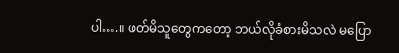ပါ….။ ဖတ်မိသူတွေကတော့ ဘယ်လိုခံစားမိသလဲ မပြော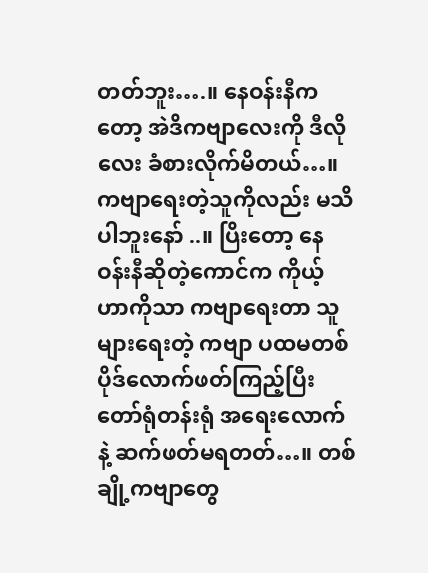တတ်ဘူး….။ နေဝန်းနီကတော့ အဲဒိကဗျာလေးကို ဒီလိုလေး ခံစားလိုက်မိတယ်…။ ကဗျာရေးတဲ့သူကိုလည်း မသိပါဘူးနော် ..။ ပြိးတော့ နေဝန်းနီဆိုတဲ့ကောင်က ကိုယ့်ဟာကိုသာ ကဗျာရေးတာ သူများရေးတဲ့ ကဗျာ ပထမတစ်ပိုဒ်လောက်ဖတ်ကြည့်ပြီး တော်ရုံတန်းရုံ အရေးလောက်နဲ့ ဆက်ဖတ်မရတတ်…။ တစ်ချို့ကဗျာတွေ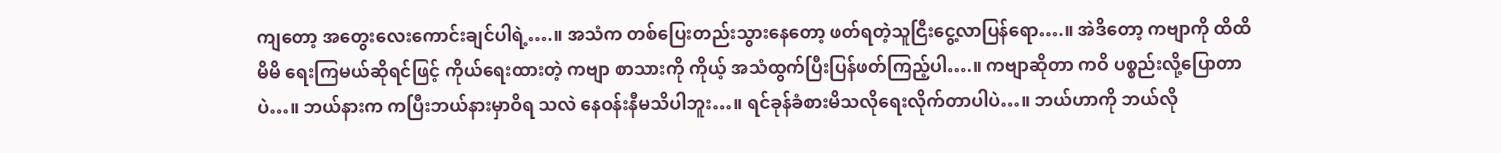ကျတော့ အတွေးလေးကောင်းချင်ပါရဲ့….။ အသံက တစ်ပြေးတည်းသွားနေတော့ ဖတ်ရတဲ့သူငြီးငွေ့လာပြန်ရော….။ အဲဒိတော့ ကဗျာကို ထိထိမိမိ ရေးကြမယ်ဆိုရင်ဖြင့် ကိုယ်ရေးထားတဲ့ ကဗျာ စာသားကို ကိုယ့် အသံထွက်ပြီးပြန်ဖတ်ကြည့်ပါ….။ ကဗျာဆိုတာ ကဝိ ပစ္စည်းလို့ပြောတာပဲ…။ ဘယ်နားက ကပြီးဘယ်နားမှာဝိရ သလဲ နေဝန်းနီမသိပါဘူး…။ ရင်ခုန်ခံစားမိသလိုရေးလိုက်တာပါပဲ…။ ဘယ်ဟာကို ဘယ်လို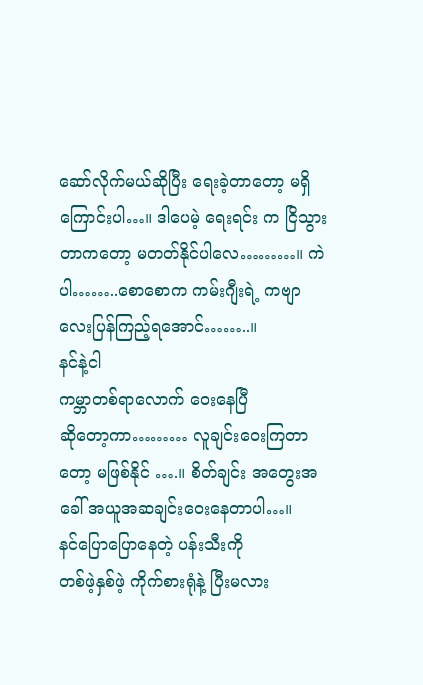ဆော်လိုက်မယ်ဆိုပြီး ရေးခဲ့တာတော့ မရှိကြောင်းပါ…။ ဒါပေမဲ့ ရေးရင်း က ငြိသွား တာကတော့ မတတ်နိုင်ပါလေ………။ ကဲပါ……..စောစောက ကမ်းဂျီးရဲ့ ကဗျာလေးပြန်ကြည့်ရအောင်……..။
နင်နဲ့ငါ
ကမ္ဘာတစ်ရာလောက် ဝေးနေပြီ
ဆိုတော့ကာ……… လူချင်းဝေးကြတာတော့ မဖြစ်နိုင် ….။ စိတ်ချင်း အတွေးအခေါ် အယူအဆချင်းဝေးနေတာပါ…။
နင်ပြောပြောနေတဲ့ ပန်းသီးကို
တစ်ဖဲ့နှစ်ဖဲ့ ကိုက်စားရုံနဲ့ ပြီးမလား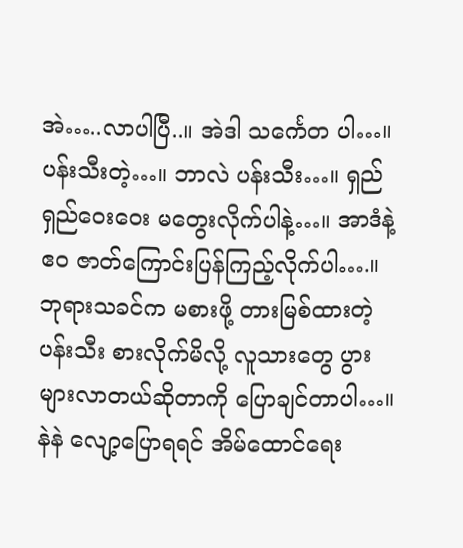အဲ…..လာပါပြီ..။ အဲဒါ သင်္ကေတ ပါ…။ ပန်းသီးတဲ့…။ ဘာလဲ ပန်းသီး…။ ရှည်ရှည်ဝေးဝေး မတွေးလိုက်ပါနဲ့…။ အာဒံနဲ့ ဧဝ ဇာတ်ကြောင်းပြန်ကြည့်လိုက်ပါ….။ ဘုရားသခင်က မစားဖို့ တားမြစ်ထားတဲ့ ပန်းသီး စားလိုက်မိလို့ လူသားတွေ ပွားများလာတယ်ဆိုတာကို ပြောချင်တာပါ…။ နဲနဲ လျော့ပြောရရင် အိမ်ထောင်ရေး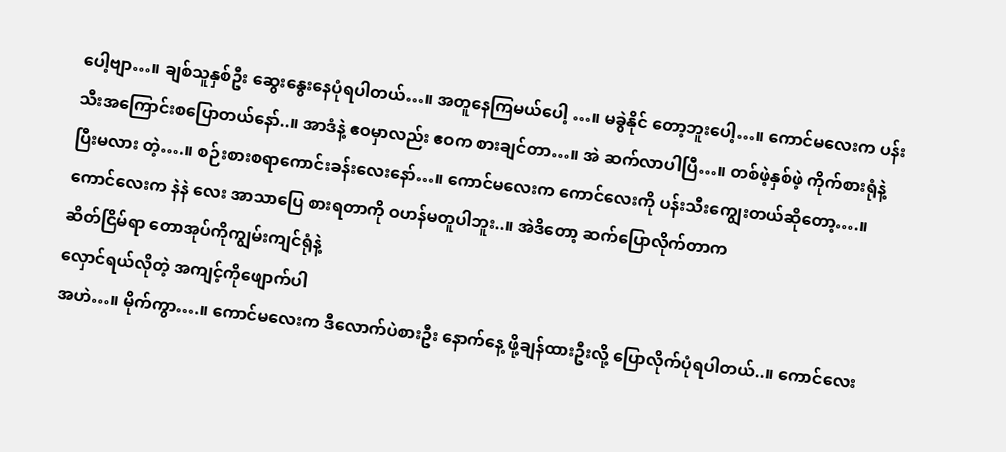ပေါ့ဗျာ…။ ချစ်သူနှစ်ဦး ဆွေးနွေးနေပုံရပါတယ်…။ အတူနေကြမယ်ပေါ့ …။ မခွဲနိုင် တော့ဘူးပေါ့…။ ကောင်မလေးက ပန်းသီးအကြောင်းစပြောတယ်နော်..။ အာဒံနဲ့ ဧဝမှာလည်း ဧဝက စားချင်တာ…။ အဲ ဆက်လာပါပြီ…။ တစ်ဖဲ့နှစ်ဖဲ့ ကိုက်စားရုံနဲ့ ပြီးမလား တဲ့….။ စဉ်းစားစရာကောင်းခန်းလေးနော်…။ ကောင်မလေးက ကောင်လေးကို ပန်းသီးကျွေးတယ်ဆိုတော့….။ ကောင်လေးက နဲနဲ လေး အာသာပြေ စားရတာကို ဝဟန်မတူပါဘူး..။ အဲဒိတော့ ဆက်ပြောလိုက်တာက
ဆိတ်ငြိမ်ရာ တောအုပ်ကိုကျွမ်းကျင်ရုံနဲ့
လှောင်ရယ်လိုတဲ့ အကျင့်ကိုဖျောက်ပါ
အဟဲ…။ မိုက်ကွာ….။ ကောင်မလေးက ဒီလောက်ပဲစားဦး နောက်နေ့ ဖို့ချန်ထားဦးလို့ ပြောလိုက်ပုံရပါတယ်..။ ကောင်လေး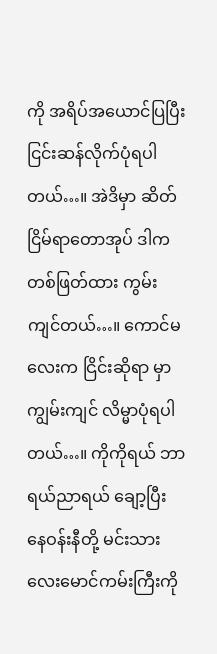ကို အရိပ်အယောင်ပြပြီး ငြင်းဆန်လိုက်ပုံရပါတယ်…။ အဲဒိမှာ ဆိတ်ငြိမ်ရာတောအုပ် ဒါက တစ်ဖြတ်ထား ကွမ်းကျင်တယ်…။ ကောင်မလေးက ငြိင်းဆိုရာ မှာ ကျွမ်းကျင် လိမ္မာပုံရပါတယ်…။ ကိုကိုရယ် ဘာရယ်ညာရယ် ချော့ပြီး နေဝန်းနီတို့ မင်းသားလေးမောင်ကမ်းကြီးကို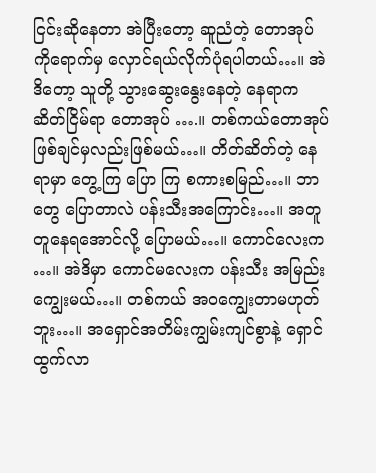ငြင်းဆိုနေတာ အဲပြီးတော့ ဆူညံတဲ့ တောအုပ် ကိုရောက်မှ လှောင်ရယ်လိုက်ပုံရပါတယ်…။ အဲဒိတော့ သူတို့ သွားဆွေးနွေးနေတဲ့ နေရာက ဆိတ်ငြိမ်ရာ တောအုပ် ….။ တစ်ကယ်တောအုပ်ဖြစ်ချင်မှလည်းဖြစ်မယ်…။ တိတ်ဆိတ်တဲ့ နေရာမှာ တွေ့ကြ ပြော ကြ စကားစမြည်…။ ဘာတွေ ပြောတာလဲ ပန်းသီးအကြောင်း…။ အတူတူနေရအောင်လို့ ပြောမယ်…။ ကောင်လေးက …။ အဲဒိမှာ ကောင်မလေးက ပန်းသီး အမြည်းကျွေးမယ်…။ တစ်ကယ် အဝကျွေးတာမဟုတ်ဘူး…။ အရှောင်အတိမ်းကျွမ်းကျင်စွာနဲ့ ရှောင်ထွက်လာ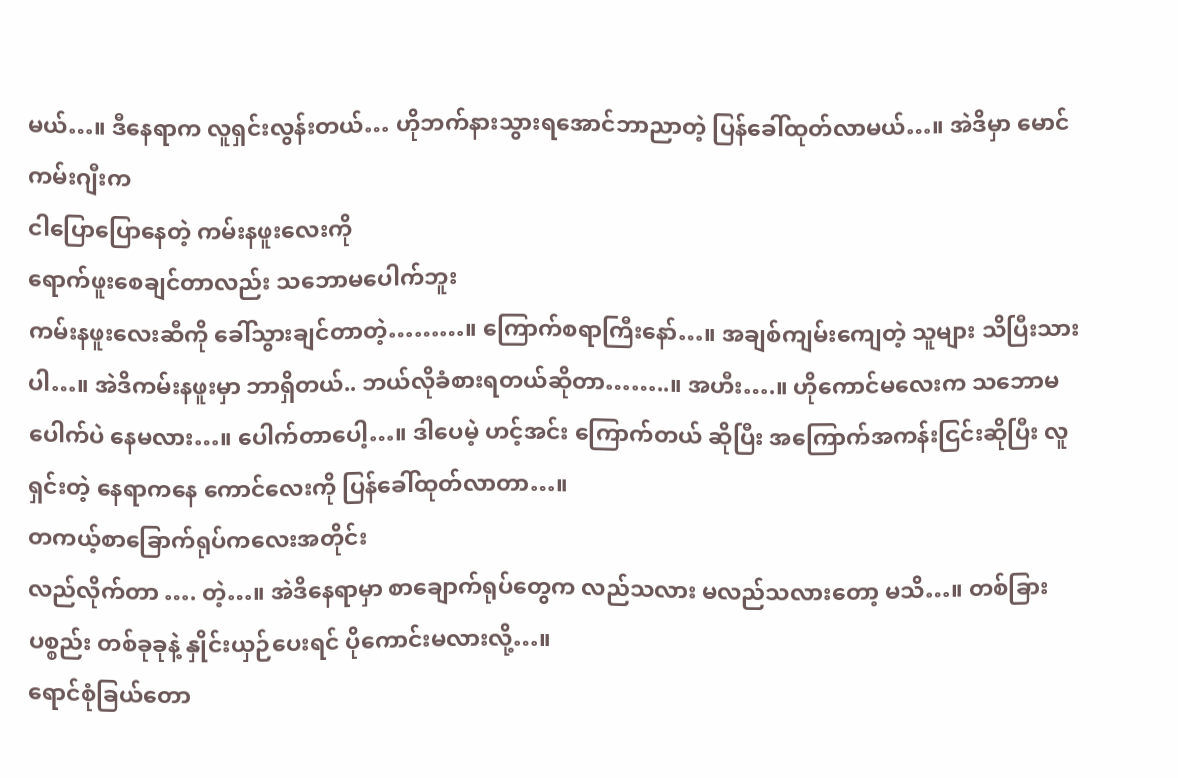မယ်…။ ဒီနေရာက လူရှင်းလွန်းတယ်… ဟိုဘက်နားသွားရအောင်ဘာညာတဲ့ ပြန်ခေါ်ထုတ်လာမယ်…။ အဲဒိမှာ မောင်ကမ်းဂျီးက
ငါပြောပြောနေတဲ့ ကမ်းနဖူးလေးကို
ရောက်ဖူးစေချင်တာလည်း သဘောမပေါက်ဘူး
ကမ်းနဖူးလေးဆီကို ခေါ်သွားချင်တာတဲ့………။ ကြောက်စရာကြီးနော်…။ အချစ်ကျမ်းကျေတဲ့ သူများ သိပြီးသားပါ…။ အဲဒိကမ်းနဖူးမှာ ဘာရှိတယ်.. ဘယ်လိုခံစားရတယ်ဆိုတာ……..။ အဟီး….။ ဟိုကောင်မလေးက သဘောမပေါက်ပဲ နေမလား…။ ပေါက်တာပေါ့…။ ဒါပေမဲ့ ဟင့်အင်း ကြောက်တယ် ဆိုပြီး အကြောက်အကန်းငြင်းဆိုပြီး လူရှင်းတဲ့ နေရာကနေ ကောင်လေးကို ပြန်ခေါ်ထုတ်လာတာ…။
တကယ့်စာခြောက်ရုပ်ကလေးအတိုင်း
လည်လိုက်တာ …. တဲ့…။ အဲဒိနေရာမှာ စာချောက်ရုပ်တွေက လည်သလား မလည်သလားတော့ မသိ…။ တစ်ခြား ပစ္စည်း တစ်ခုခုနဲ့ နှိုင်းယှဉ်ပေးရင် ပိုကောင်းမလားလို့…။
ရောင်စုံခြယ်တော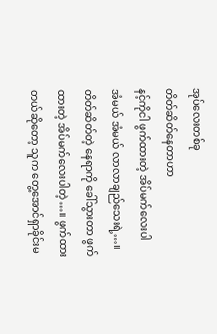အုပ်လေးတစ်ခု
တိတ်ဆိတ်နေတာဟာ
နင့်ကိုငါ ဖွက်ထားတဲ့ အိပ်မက်လေးပါ
အံမယ် အံမယ် လာလာချည်သေးရဲ့…။ တိတ်ဆိတ်တဲ့ နေရာကို ခေါ်သွားတာ ဖွက်ထားတဲ့ အိပ်မက်လေးပါတဲ့…။ ဖွက်ထားတယ်ဆိုတော့ သူက တွေ့အောင်ရှာခိုင်းမ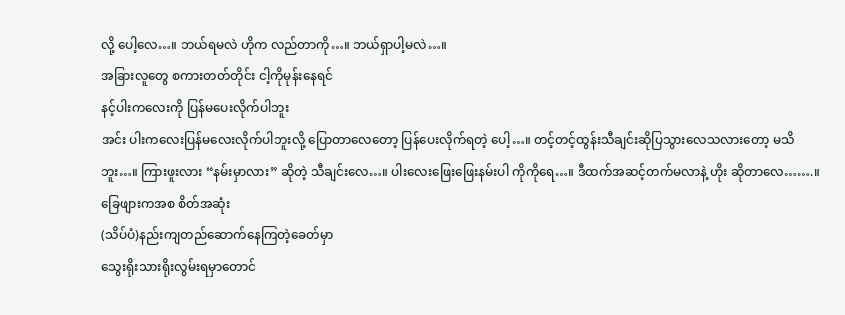လို့ ပေါ့လေ…။ ဘယ်ရမလဲ ဟိုက လည်တာကို…။ ဘယ်ရှာပါ့မလဲ…။
အခြားလူတွေ စကားတတ်တိုင်း ငါ့ကိုမုန်းနေရင်
နင့်ပါးကလေးကို ပြန်မပေးလိုက်ပါဘူး
အင်း ပါးကလေးပြန်မလေးလိုက်ပါဘူးလို့ ပြောတာလေတော့ ပြန်ပေးလိုက်ရတဲ့ ပေါ့…။ တင့်တင့်ထွန်းသီချင်းဆိုပြသွားလေသလားတော့ မသိဘူး…။ ကြားဖူးလား “နမ်းမှာလား” ဆိုတဲ့ သီချင်းလေ…။ ပါးလေးဖြေးဖြေးနမ်းပါ ကိုကိုရေ…။ ဒီထက်အဆင့်တက်မလာနဲ့ ဟိုး ဆိုတာလေ…….။
ခြေဖျားကအစ စိတ်အဆုံး
(သိပ်ပံ)နည်းကျတည်ဆောက်နေကြတဲ့ခေတ်မှာ
သွေးရိုးသားရိုးလွမ်းရမှာတောင်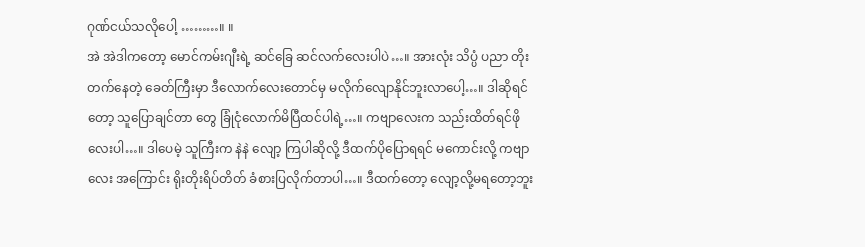ဂုဏ်ငယ်သလိုပေါ့ ………။ ။
အဲ အဲဒါကတော့ မောင်ကမ်းဂျီးရဲ့ ဆင်ခြေ ဆင်လက်လေးပါပဲ…။ အားလုံး သိပ္ပံ ပညာ တိုးတက်နေတဲ့ ခေတ်ကြီးမှာ ဒီလောက်လေးတောင်မှ မလိုက်လျောနိုင်ဘူးလာပေါ့…။ ဒါဆိုရင်တော့ သူပြောချင်တာ တွေ ခြုံငုံလောက်မိပြီထင်ပါရဲ့…။ ကဗျာလေးက သည်းထိတ်ရင်ဖို လေးပါ…။ ဒါပေမဲ့ သူကြီးက နဲနဲ လျော့ ကြပါဆိုလို့ ဒီထက်ပိုပြောရရင် မကောင်းလို့ ကဗျာလေး အကြောင်း ရိုးတိုးရိပ်တိတ် ခံစားပြလိုက်တာပါ…။ ဒီထက်တော့ လျော့လို့မရတော့ဘူး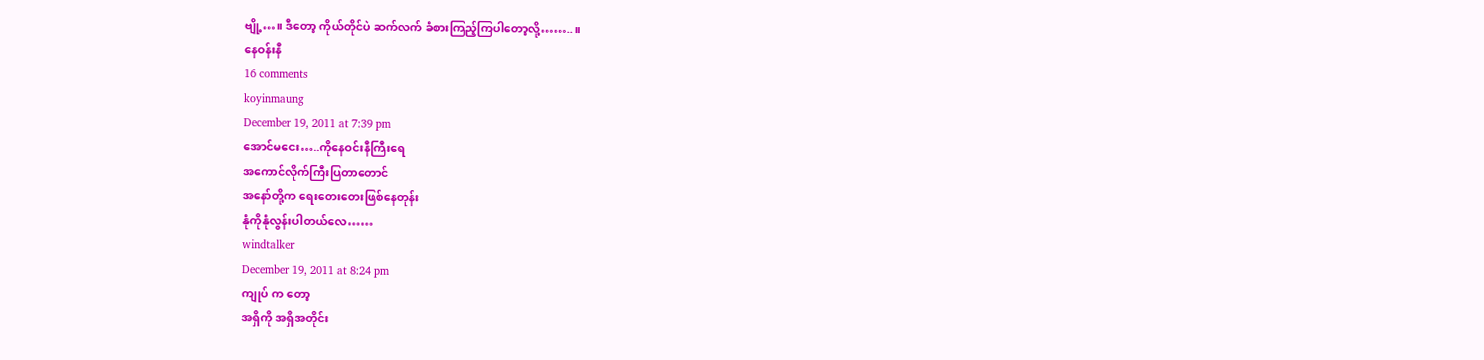ဗျို့…။ ဒီတော့ ကိုယ်တိုင်ပဲ ဆက်လက် ခံစားကြည့်ကြပါတော့လို့……..။
နေဝန်းနီ
16 comments
koyinmaung
December 19, 2011 at 7:39 pm
အောင်မငေး…..ကိုနေဝင်းနီကြီးရေ
အကောင်လိုက်ကြီးပြတာတောင်
အနော်တို့က ရေးတေးတေးဖြစ်နေတုန်း
နုံကိုနုံလွန်းပါတယ်လေ……
windtalker
December 19, 2011 at 8:24 pm
ကျုပ် က တော့
အရှိကို အရှိအတိုင်း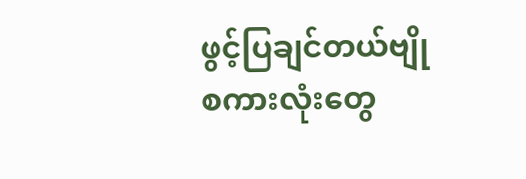ဖွင့်ပြချင်တယ်ဗျို
စကားလုံးတွေ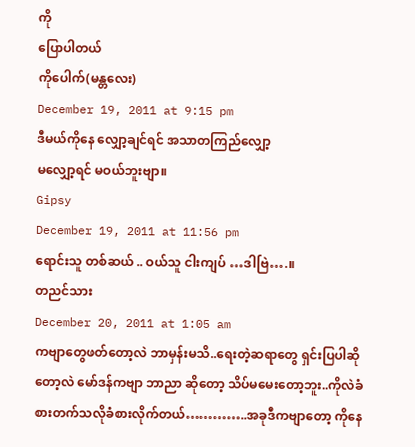ကို
ပြောပါတယ်
ကိုပေါက်(မန္တလေး)
December 19, 2011 at 9:15 pm
ဒီမယ်ကိုနေ လျှော့ချင်ရင် အသာတကြည်လျှော့
မလျှော့ရင် မဝယ်ဘူးဗျာ။
Gipsy
December 19, 2011 at 11:56 pm
ရောင်းသူ တစ်ဆယ် .. ဝယ်သူ ငါးကျပ် …ဒါဗြဲ….။
တညင်သား
December 20, 2011 at 1:05 am
ကဗျာတွေဖတ်တော့လဲ ဘာမှန်းမသိ..ရေးတဲ့ဆရာတွေ ရှင်းပြပါဆိုတော့လဲ မော်ဒန်ကဗျာ ဘာညာ ဆိုတော့ သိပ်မမေးတော့ဘူး..ကိုလဲခံစားတက်သလိုခံစားလိုက်တယ်…………..အခုဒီကဗျာတော့ ကိုနေ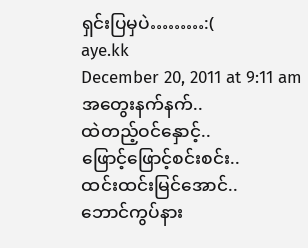ရှင်းပြမှပဲ………:(
aye.kk
December 20, 2011 at 9:11 am
အတွေးနက်နက်..
ထဲတည့်ဝင်နှောင့်..
ဖြောင့်ဖြောင့်စင်းစင်း..
ထင်းထင်းမြင်အောင်..
ဘောင်ကွပ်နား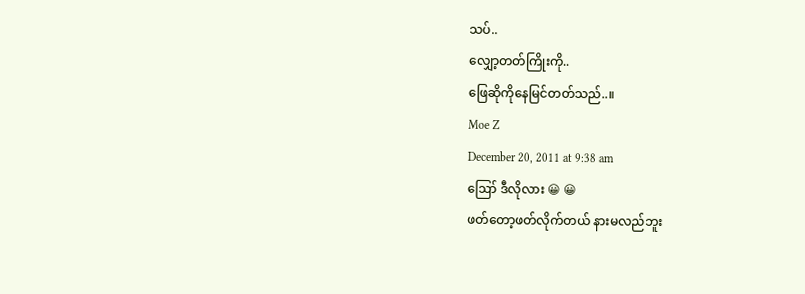သပ်..
လျှော့တတ်ကြိုးကို..
ဖြေဆိုကိုနေမြင်တတ်သည်..။
Moe Z
December 20, 2011 at 9:38 am
ဪ ဒီလိုလား 😀 😀
ဖတ်တော့ဖတ်လိုက်တယ် နားမလည်ဘူး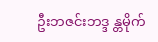ဦးဘဇင်းဘဒ္ဒ န္တမိုက်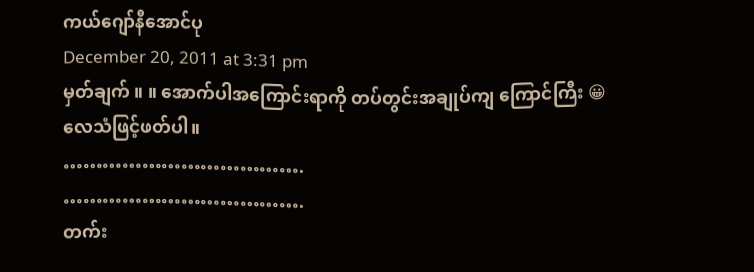ကယ်ဂျော်နီအောင်ပု
December 20, 2011 at 3:31 pm
မှတ်ချက် ။ ။ အောက်ပါအကြောင်းရာကို တပ်တွင်းအချုပ်ကျ ကြောင်ကြီး 😀
လေသံဖြင့်ဖတ်ပါ။
……………………………….
……………………………….
တက်း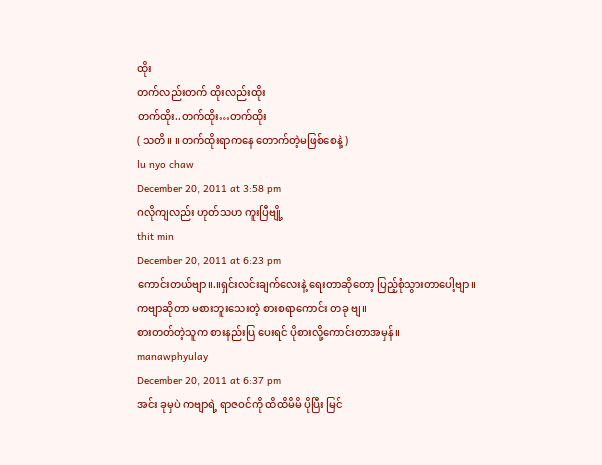ထိုး
တက်လည်းတက် ထိုးလည်းထိုး
တက်ထိုး..တက်ထိုး…တက်ထိုး
( သတိ။ ။ တက်ထိုးရာကနေ တောက်တဲ့မဖြစ်စေနဲ့ )
lu nyo chaw
December 20, 2011 at 3:58 pm
ဂလိုကျလည်း ဟုတ်သဟ ကူးပြီဗျို့
thit min
December 20, 2011 at 6:23 pm
ကောင်းတယ်ဗျာ။.။ရှင်းလင်းချက်လေးနဲ့ ရေးတာဆိုတော့ ပြည့်စုံသွားတာပေါ့ဗျာ။
ကဗျာဆိုတာ မစားဘူးသေးတဲ့ စားစရာကောင်း တခု ဗျ။
စားတတ်တဲ့သူက စားနည်းပြ ပေးရင် ပိုစားလို့ကောင်းတာအမှန်။
manawphyulay
December 20, 2011 at 6:37 pm
အင်း ခုမှပဲ ကဗျာရဲ့ ရာဇဝင်ကို ထိထိမိမိ ပိုပြီး မြင်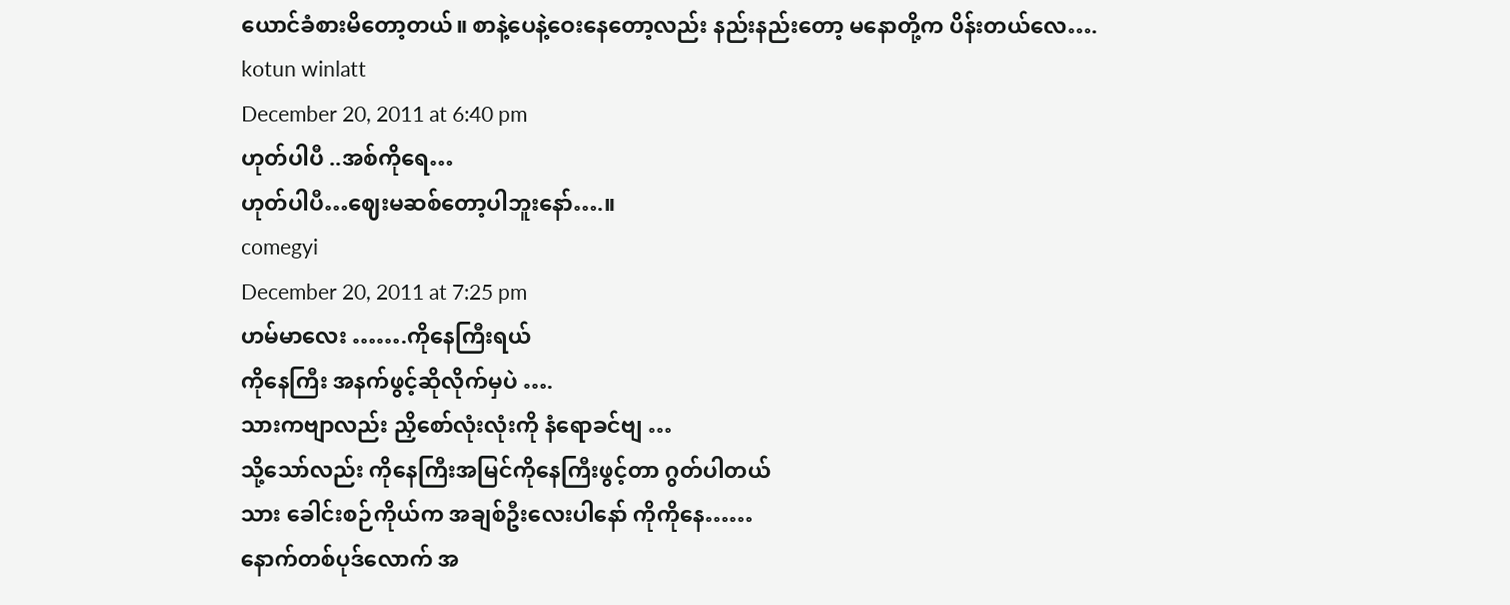ယောင်ခံစားမိတော့တယ်။ စာနဲ့ပေနဲ့ဝေးနေတော့လည်း နည်းနည်းတော့ မနောတို့က ပိန်းတယ်လေ….
kotun winlatt
December 20, 2011 at 6:40 pm
ဟုတ်ပါပီ ..အစ်ကိုရေ…
ဟုတ်ပါပီ…ဈေးမဆစ်တော့ပါဘူးနော်….။
comegyi
December 20, 2011 at 7:25 pm
ဟမ်မာလေး …….ကိုနေကြီးရယ်
ကိုနေကြီး အနက်ဖွင့်ဆိုလိုက်မှပဲ ….
သားကဗျာလည်း ညှိစော်လုံးလုံးကို နံရောခင်ဗျ …
သို့သော်လည်း ကိုနေကြီးအမြင်ကိုနေကြီးဖွင့်တာ ဂွတ်ပါတယ်
သား ခေါင်းစဉ်ကိုယ်က အချစ်ဦးလေးပါနော် ကိုကိုနေ……
နောက်တစ်ပုဒ်လောက် အ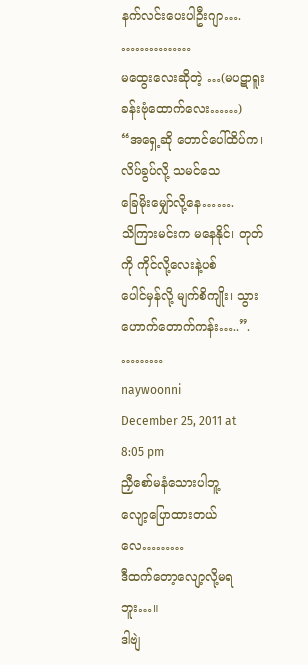နက်လင်းပေးပါဦးဂျာ….
……………
မထွေးလေးဆိုတဲ့ …(မပဋာရူးခန်းဗုံထောက်လေး……)
“အရှေ့ဆို တောင်ပေါ်ထိပ်က၊ လိပ်ခွပ်လို့ သမင်သေ
ခြေမိုးမျှော်လို့နေ…….
သိကြားမင်းက မနေနိုင်၊ တုတ်ကို ကိုင်လို့လေးနဲ့ပစ်
ပေါင်မှန်လို့ မျက်စိကျိုး၊ သွားဟောက်တောက်ကန်း…..”.
………
naywoonni
December 25, 2011 at 8:05 pm
ညှီစော်မနံသေားပါဘူ့
လျော့ပြောထားတယ်လေ………
ဒီထက်တော့လျော့လို့မရဘူး…။
ဒါဗျဲ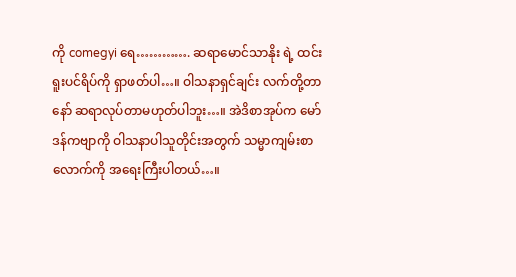ကို comegyi ရေ…………. ဆရာမောင်သာနိုး ရဲ့ ထင်းရူးပင်ရိပ်ကို ရှာဖတ်ပါ…။ ဝါသနာရှင်ချင်း လက်တို့တာနော် ဆရာလုပ်တာမဟုတ်ပါဘူး…။ အဲဒိစာအုပ်က မော်ဒန်ကဗျာကို ဝါသနာပါသူတိုင်းအတွက် သမ္မာကျမ်းစာလောက်ကို အရေးကြီးပါတယ်…။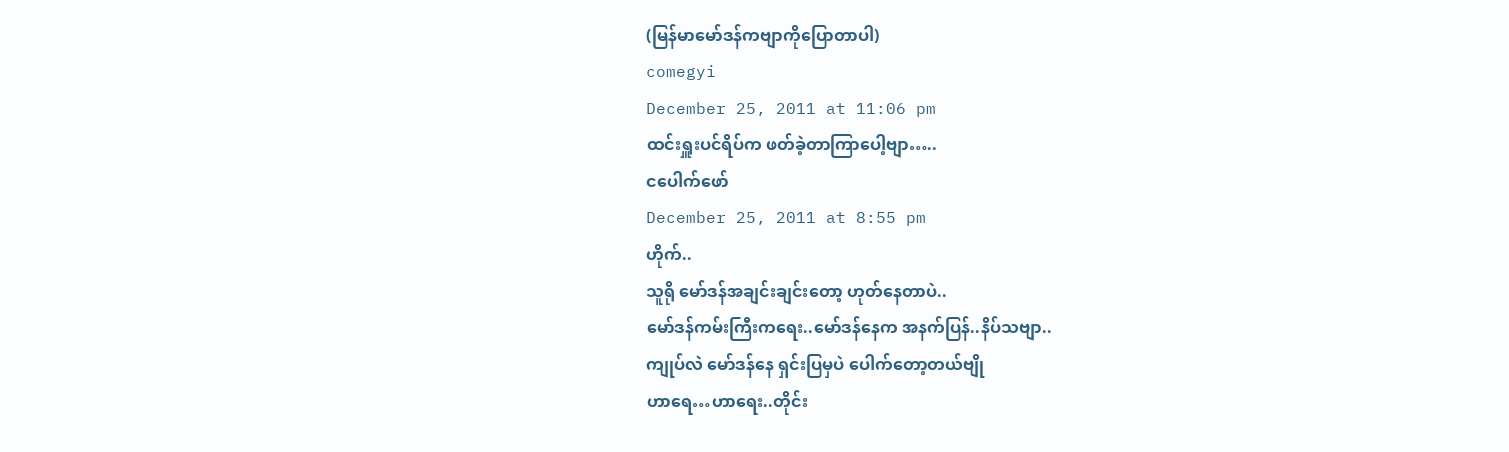(မြန်မာမော်ဒန်ကဗျာကိုပြောတာပါ)
comegyi
December 25, 2011 at 11:06 pm
ထင်းရှူးပင်ရိပ်က ဖတ်ခဲ့တာကြာပေါ့ဗျာ…..
ငပေါက်ဖော်
December 25, 2011 at 8:55 pm
ဟိုက်..
သူရို မော်ဒန်အချင်းချင်းတော့ ဟုတ်နေတာပဲ..
မော်ဒန်ကမ်းကြီးကရေး..မော်ဒန်နေက အနက်ပြန်..နိပ်သဗျာ..
ကျုပ်လဲ မော်ဒန်နေ ရှင်းပြမှပဲ ပေါက်တော့တယ်ဗျို
ဟာရေ…ဟာရေး..တိုင်း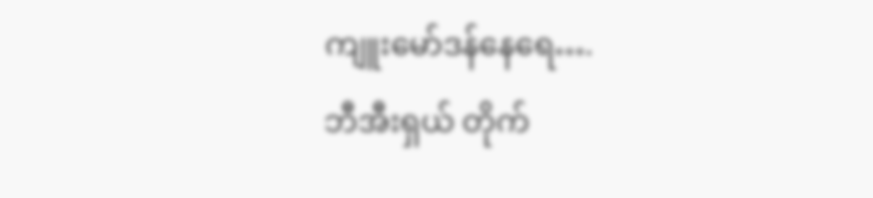ကျူးမော်ဒန်နေရေ….
ဘီအီးရှယ် တိုက်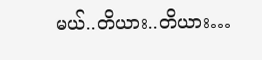မယ်..တိယား..တိယား…